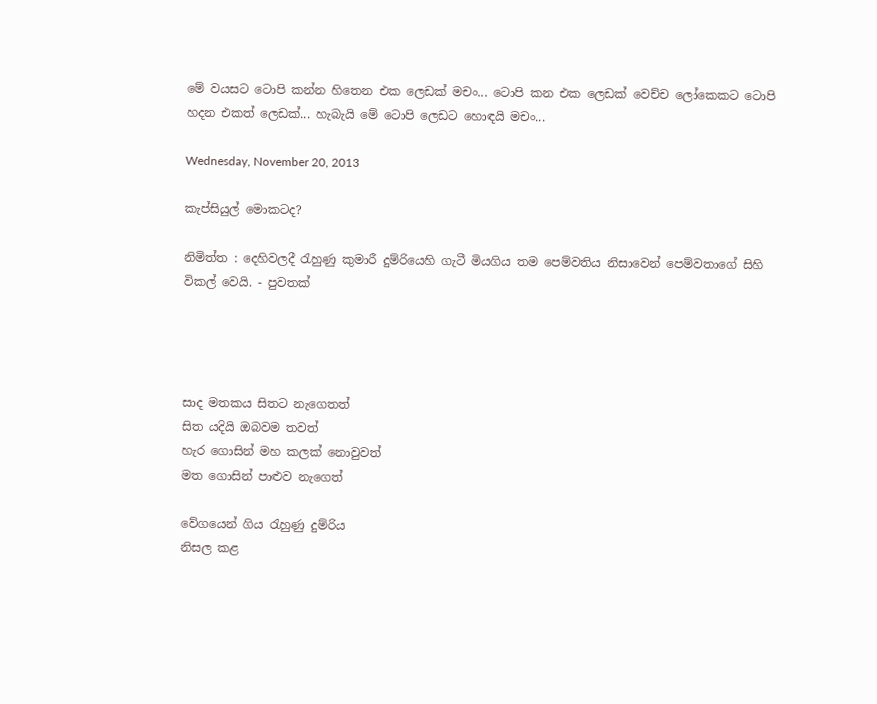මේ වයසට ටොපි කන්න හිතෙන එක ලෙඩක් මචං... ටොපි කන එක ලෙඩක් වෙච්ච ලෝකෙකට ටොපි හදන එකත් ලෙඩක්... හැබැයි මේ ටොපි ලෙඩට හොඳයි මචං...

Wednesday, November 20, 2013

කැප්සියුල් මොකටද?

නිමිත්ත : දෙහිවලදී රැහුණු කුමාරී දුම්රියෙහි ගැටී මියගිය තම පෙම්වතිය නිසාවෙන් පෙම්වතාගේ සිහි විකල් වෙයි. - පුවතක්




සාද මතකය සිතට නැගෙතත්
සිත යදියි ඔබවම තවත්
හැර ගොසින් මහ කලක් නොවුවත්
මත ගොසින් පාළුව නැගෙත්

වේගයෙන් ගිය රැහුණු දුම්රිය
නිසල කළ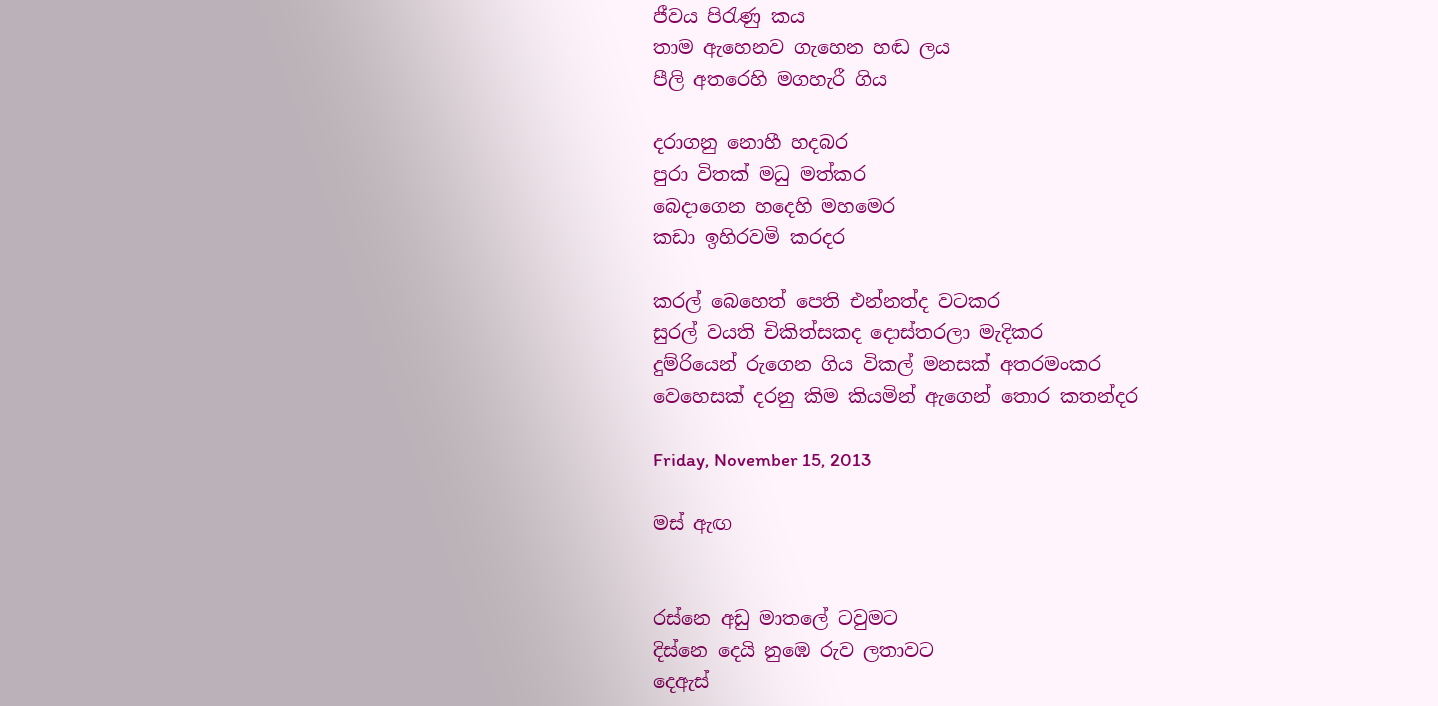ජීවය පිරැණු කය
තාම ඇහෙනව ගැහෙන හඬ ලය
පීලි අතරෙහි මගහැරී ගිය

දරාගනු නොහී හදබර
පුරා විතක් මධු මත්කර
බෙදාගෙන හදෙහි මහමෙර
කඩා ඉහිරවමි කරදර

කරල් බෙහෙත් පෙති එන්නත්ද වටකර
සුරල් වයති චිකිත්සකද දොස්තරලා මැදිකර
දුම්රියෙන් රුගෙන ගිය විකල් මනසක් අතරමංකර
වෙහෙසක් දරනු කිම කියමින් ඇ‍ගෙන් තොර කතන්දර

Friday, November 15, 2013

මස් ඇඟ


රස්නෙ අඩු මාතලේ ටවුමට
දිස්නෙ දෙයි නුඹෙ රුව ලතාවට
දෙඇස්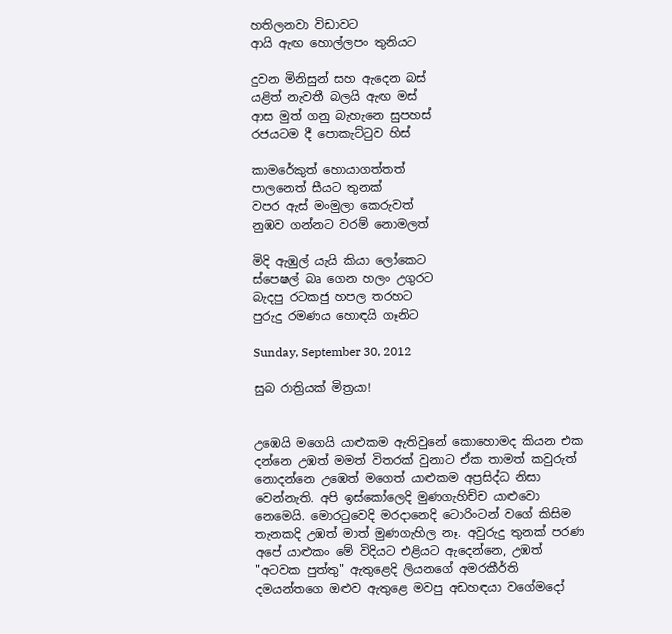හතිලනවා විඩාවට
ආයි ඇඟ හොල්ලපං තුනියට

දුවන මිනිසුන් සහ ඇදෙන බස්
යළිත් නැවතී බලයි ඇඟ මස්
ආස මුත් ගනු බැහැනෙ සුපහස්
රජයටම දී පොකැට්ටුව හිස්

කාමරේකුත් හොයාගත්තත්
පාලනෙත් සීයට තුනක්
වපර ඇස් මංමුලා කෙරුවත්
නුඹව ගන්නට වරම් නොමලත්

මිදි ඇඹුල් යැයි කියා ලෝකෙට
ස්පෙෂල් බෘ ගෙන හලං උගුරට
බැදපු රටකජු හපල තරහට
පුරුදු රමණය හොඳයි ගෑනිට

Sunday, September 30, 2012

සුබ රාත්‍රියක් මිත්‍රයා!


උඹෙයි මගෙයි යාළුකම ඇතිවුනේ කොහොමද කියන එක දන්නෙ උඹත් මමත් විතරක් වුනාට ඒක තාමත් කවුරුත් නොදන්නෙ උඹෙත් මගෙත් යාළුකම අප්‍රසිද්ධ නිසා වෙන්නැති. අපි ඉස්කෝලෙදි මුණගැහිච්ච යාළුවො නෙමෙයි. මොරටුවෙදි මරදානෙදි ටොරිංටන් වගේ කිසිම තැනකදි උඹත් මාත් මුණගැහිල නෑ. අවුරුදු තුනක් පරණ අපේ යාළුකං මේ විදියට එළියට ඇදෙන්නෙ, උඹත් "අටවක පුත්තු" ඇතුළෙදි ලියනගේ අමරකීර්ති දමයන්තගෙ ඔළුව ඇතුළෙ මවපු අඩහඳයා වගේමදෝ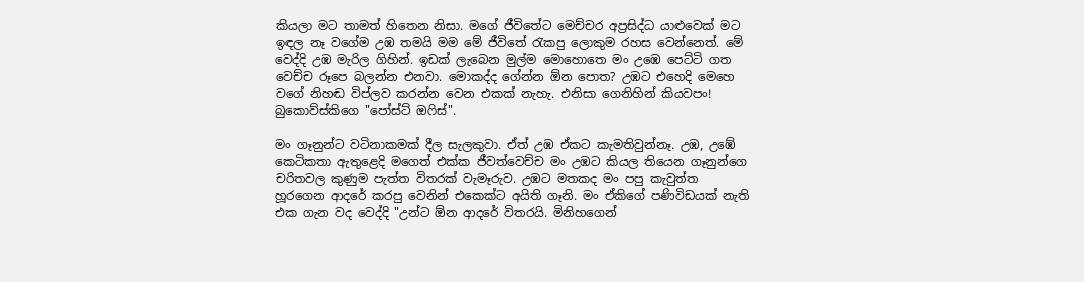කියලා මට තාමත් හිතෙන නිසා. මගේ ජීවිතේට මෙච්චර අප්‍රසිද්ධ යාළුවෙක් මට ඉඳල නෑ වගේම උඹ තමයි මම මේ ජීවිතේ රැකපු ලොකුම රහස වෙන්නෙත්. මේ වෙද්දි උඹ මැරිල ගිහින්. ඉඩක් ලැබෙන මුල්ම මොහොතෙ මං උඹෙ පෙට්ටි ගත වෙච්ච රූපෙ බලන්න එනවා. මොකද්ද ගේන්න ඕන පොත? උඹට එහෙදි මෙහෙ වගේ නිහඬ විප්ලව කරන්න වෙන එකක් නැහැ. එනිසා ගෙනිහින් කියවපං! බුකොව්ස්කිගෙ "පෝස්ට් ඔෆිස්".

මං ගෑනුන්ට වටිනාකමක් දීල සැලකුවා. ඒත් උඹ ඒකට කැමතිවුන්නෑ. උඹ, උඹේ කෙටිකතා ඇතුළෙදි මගෙත් එක්ක ජීවත්වෙච්ච මං උඹට කියල තියෙන ගෑනුන්ගෙ චරිතවල කුණුම පැත්ත විතරක් වැමෑරුව. උඹට මතකද මං පපු කැවුත්ත හූරගෙන ආදරේ කරපු වෙනින් එකෙක්ට අයිති ගෑනි. මං ඒකිගේ පණිවිඩයක් නැති එක ගැන වද වෙද්දි "උන්ට ඕන ආදරේ විතරයි. මිනිහගෙන්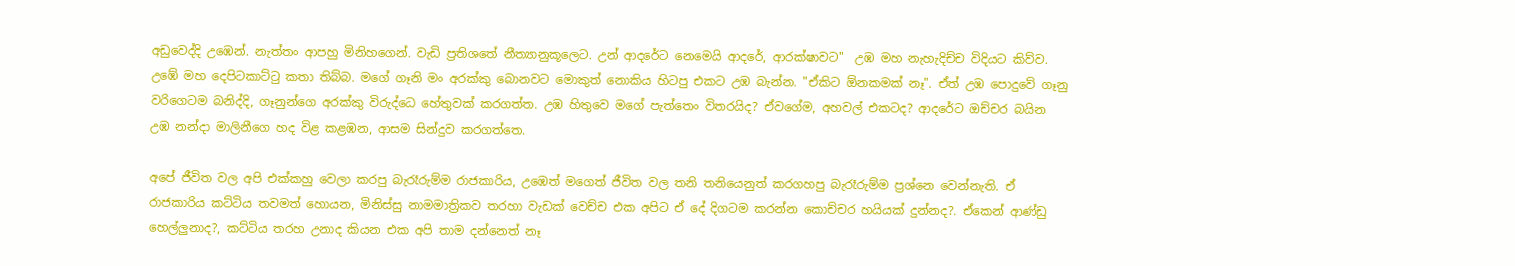අඩුවෙද්දි උඹෙන්. නැත්තං ආපහු මිනිහගෙන්. වැඩි ප්‍රතිශතේ නීත්‍යානුකූලෙට. උන් ආදරේට නෙමෙයි ආදරේ, ආරක්ෂාවට"  උඹ මහ නැහැදිච්ච විදියට කිව්ව. උඹේ මහ දෙපිටකාට්ටු කතා තිබ්බ. මගේ ගෑනි මං අරක්කු බොනවට මොකුත් නොකිය හිටපු එකට උඹ බැන්න. "ඒකිට ඕනකමක් නෑ". ඒත් උඹ පොදුවේ ගෑනු වරිගෙටම බනිද්දි, ගෑනුන්ගෙ අරක්කු විරුද්ධෙ හේතුවක් කරගත්ත. උඹ හිතුවෙ මගේ පැත්තෙං විතරයිද? ඒවගේම, අහවල් එකටද? ආදරේට ඔච්චර බයින උඹ නන්දා මාලිනීගෙ හද විළ කළඹන, ආසම සින්දුව කරගත්තෙ.

අපේ ජීවිත වල අපි එක්කහු වෙලා කරපු බැරෑරුම්ම රාජකාරිය, උඹෙත් මගෙත් ජීවිත වල තනි තනියෙනුත් කරගහපු බැරෑරුම්ම ප්‍රශ්නෙ වෙන්නැති. ඒ රාජකාරිය කට්ටිය තවමත් හොයන, මිනිස්සු නාමමාත්‍රිකව තරහා වැඩක් වෙච්ච එක අපිට ඒ දේ දිගටම කරන්න කොච්චර හයියක් දුන්නද?. ඒකෙන් ආණ්ඩු හෙල්ලුනාද?, කට්ටිය තරහ උනාද කියන එක අපි තාම දන්නෙත් නෑ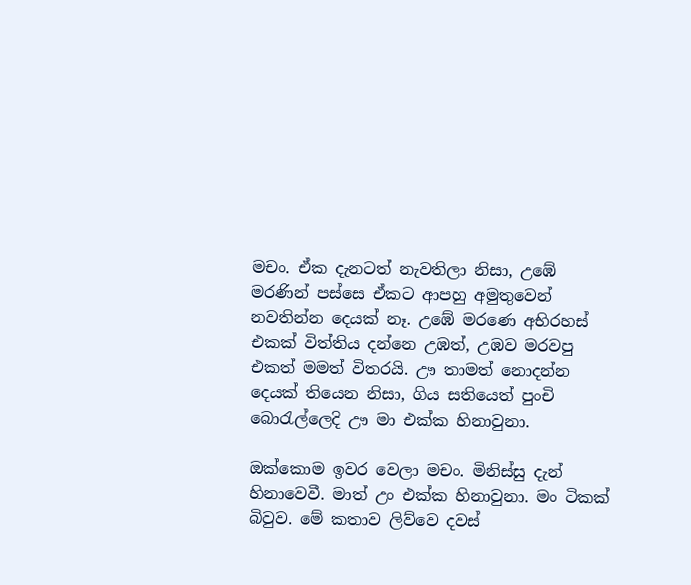මචං. ඒක දැනටත් නැවතිලා නිසා, උඹේ මරණින් පස්සෙ ඒකට ආපහු අමුතුවෙන් නවතින්න දෙයක් නෑ. උඹේ මරණෙ අභිරහස් එකක් විත්තිය දන්නෙ උඹත්, උඹව මරවපු එකත් මමත් විතරයි. ඌ තාමත් නොදන්න දෙයක් තියෙන නිසා, ගිය සතියෙත් පුංචි බොරැල්ලෙදි ඌ මා එක්ක හිනාවුනා.

ඔක්කොම ඉවර වෙලා මචං. මිනිස්සු දැන් හිනාවෙවී. මාත් උං එක්ක හිනාවුනා. මං ටිකක් බිවුව. මේ කතාව ලිව්වෙ දවස්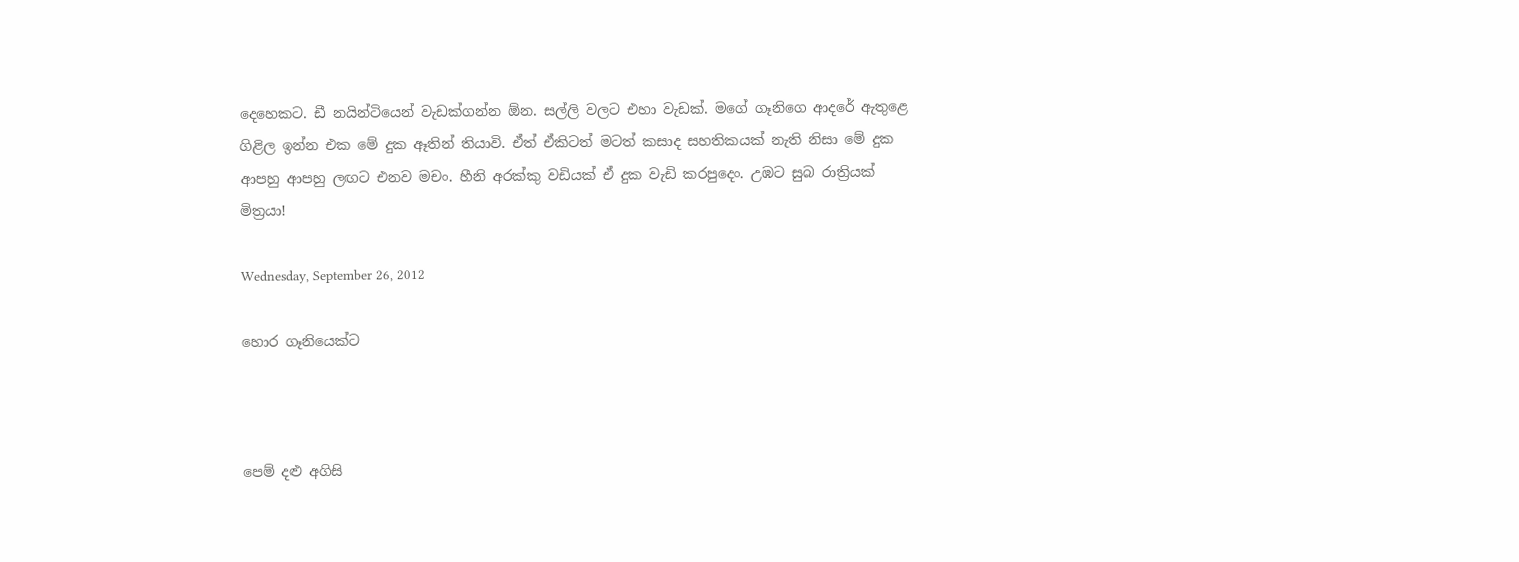දෙහෙකට. ඩී නයින්ටියෙන් වැඩක්ගන්න ඕන. සල්ලි වලට එහා වැඩක්. මගේ ගෑනිගෙ ආදරේ ඇතුළෙ ගිළිල ඉන්න එක මේ දුක ඈතින් තියාවි. ඒත් ඒකිටත් මටත් කසාද සහතිකයක් නැති නිසා මේ දුක ආපහු ආපහු ලඟට එනව මචං. හීනි අරක්කු වඩියක් ඒ දුක වැඩි කරපුදෙං. උඹට සුබ රාත්‍රියක් මිත්‍රයා!

Wednesday, September 26, 2012

හොර ගෑනියෙක්ට



පෙම් දළු අගිසි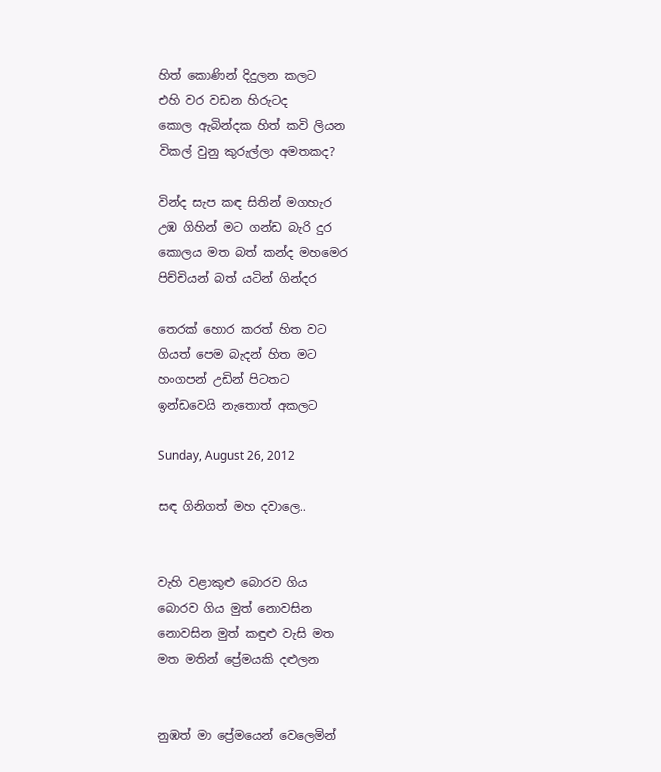හිත් කොණින් දිදුලන කලට
එහි වර වඩන හිරුටද
කොල ඇබින්දක හිත් කවි ලියන
විකල් වුනු කුරුල්ලා අමතකද?

වින්ද සැප කඳ සිතින් මගහැර‍
උඹ ගිහින් මට ගන්ඩ බැරි දුර‍
කොලය මත බත් කන්ද මහමෙර
පිච්චියන් බත් යටින් ගින්දර

තෙරක් හොර කරත් හිත වට
ගියත් පෙම බැදන් හිත මට‍
හංගපන් උඩින් පිටතට
ඉන්ඩවෙයි නැතොත් අකලට

Sunday, August 26, 2012

සඳ ගිනිගත් මහ දවාලෙ..


වැහි වළාකුළු බොරව ගිය
බොරව ගිය මුත් නොවසින
නොවසින මුත් කඳුළු වැසි මත
මත මතින් ප්‍රේමයකි දළුලන


නුඹත් මා ප්‍රේමයෙන් වෙලෙමින්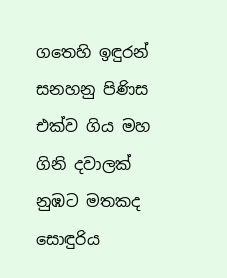ගතෙහි ඉඳුරන් සනහනු පිණිස
එක්ව ගිය මහ ගිනි දවාලක්
නුඹට මතකද සොඳුරිය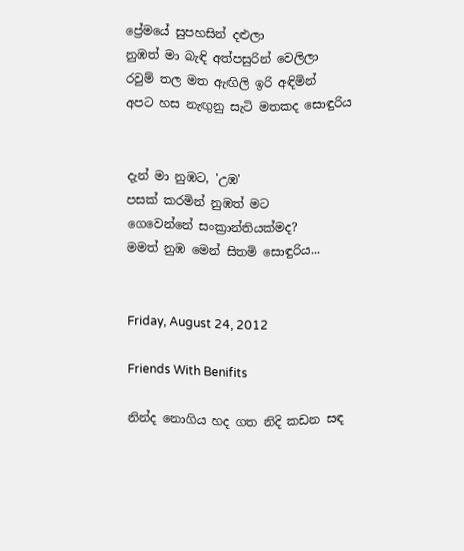ප්‍රේමයේ සුපහසින් දළුලා
නුඹත් මා බැඳි අත්පසුරින් වෙලිලා
රවුම් තල මත ඇඟිලි ඉරි අඳිමින්
අපට හස නැඟුනු සැටි මතකද සොඳුරිය


දැන් මා නුඹට, 'උඹ'
පසක් කරමින් නුඹත් මට
ගෙවෙන්නේ සංක්‍රාන්තියක්මද?
මමත් නුඹ මෙන් සිතමි සොඳුරිය...


Friday, August 24, 2012

Friends With Benifits

නින්ද නොගිය හද ගත නිදි කඩන සඳ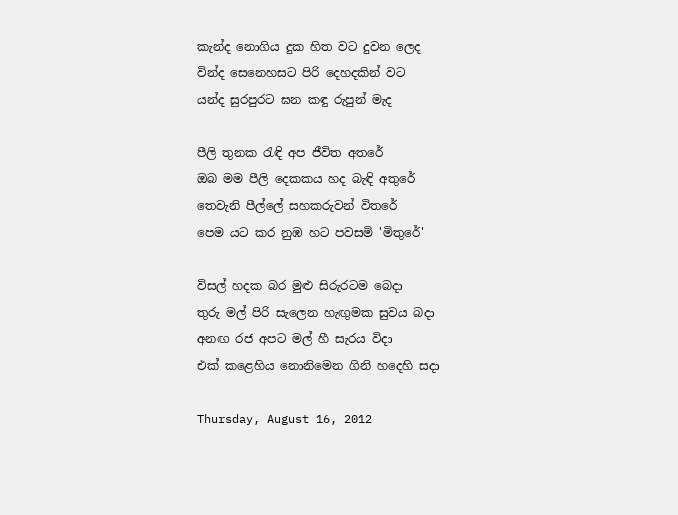කැන්ද නොගිය දුක හිත වට දුවන ලෙද
වින්ද සෙනෙහසට පිරි දෙහදකින් වට
යන්ද සුරපුරට ඝන කඳු රුපුන් මැද

පීලි තුනක රැඳි අප ජීවිත අතරේ
ඔබ මම පීලි දෙකකය හද බැඳි අතුරේ
තෙවැනි පීල්ලේ සහකරුවන් විතරේ
පෙම යට කර නුඹ හට පවසමි 'මිතුරේ'

විසල් හදක බර මුළු සිරුරටම බෙදා
තුරු මල් පිරි සැලෙන හැඟුමක සුවය බදා
අනඟ රජ අපට මල් හී සැරය විදා
එක් කළෙහිය නොනිමෙන ගිනි හදෙහි සදා

Thursday, August 16, 2012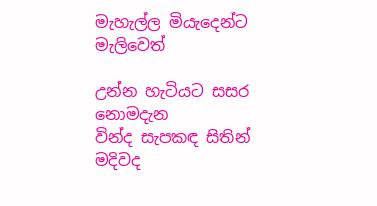මැහැල්ල මියැදෙන්ට මැලිවෙත්

උන්න හැටියට සසර නොමදැන
වින්ද සැපකඳ සිතින් මදිවද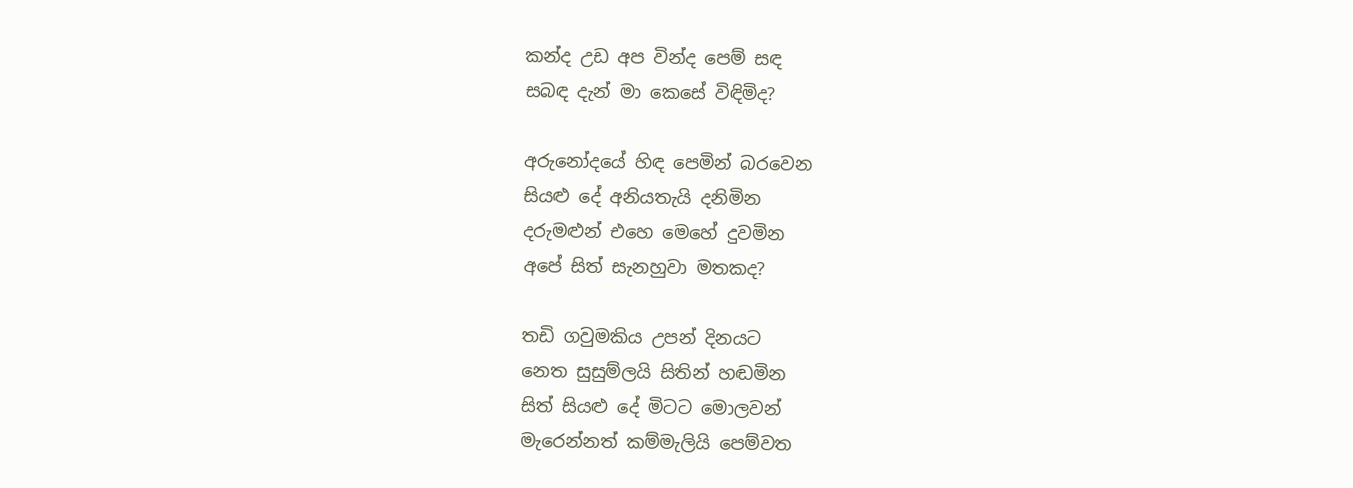කන්ද උඩ අප වින්ද පෙම් සඳ
සබඳ දැන් මා කෙසේ විඳිමිද?

අරුනෝදයේ හිඳ පෙමින් බරවෙන
සියළු දේ අනියතැයි දනිමින
දරුමළුන් එහෙ මෙහේ දුවමින
අපේ සිත් සැනහුවා මතකද?

තඩි ගවුමකිය උපන් දිනයට
නෙත සුසුම්ලයි සිතින් හඬමින
සිත් සියළු දේ මිටට මොලවන්
මැරෙන්නත් කම්මැලියි පෙම්වත